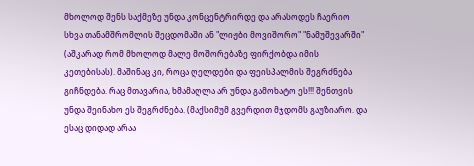მხოლოდ შენს საქმეზე უნდა კონცენტრირდე და არასოდეს ჩაერიო სხვა თანამშრომლის შეცდომაში ან "ლიჟბი მოვიშორო" "ნამუშევარში" (აშკარად რომ მხოლოდ მალე მოშორებაზე ფირქობდა იმის კეთებისას). მაშინაც კი, როცა ღელდები და ფეისპალმის შეგრძნება გიჩნდება. რაც მთავარია, ხმამაღლა არ უნდა გამოხატო ეს!!! შენთვის უნდა შეინახო ეს შეგრძნება. (მაქსიმუმ გვერდით მჯდომს გაუზიარო. და ესაც დიდად არაა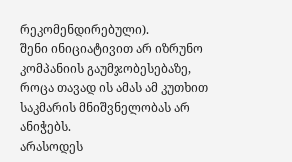რეკომენდირებული).
შენი ინიციატივით არ იზრუნო კომპანიის გაუმჯობესებაზე, როცა თავად ის ამას ამ კუთხით საკმარის მნიშვნელობას არ ანიჭებს.
არასოდეს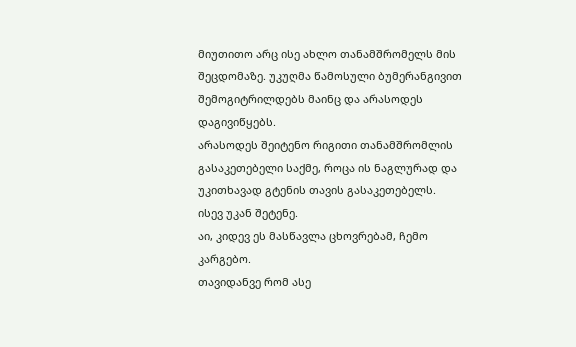მიუთითო არც ისე ახლო თანამშრომელს მის შეცდომაზე. უკუღმა წამოსული ბუმერანგივით შემოგიტრილდებს მაინც და არასოდეს დაგივიწყებს.
არასოდეს შეიტენო რიგითი თანამშრომლის გასაკეთებელი საქმე, როცა ის ნაგლურად და უკითხავად გტენის თავის გასაკეთებელს. ისევ უკან შეტენე.
აი, კიდევ ეს მასწავლა ცხოვრებამ, ჩემო კარგებო.
თავიდანვე რომ ასე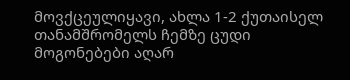მოვქცეულიყავი, ახლა 1-2 ქუთაისელ თანამშრომელს ჩემზე ცუდი მოგონებები აღარ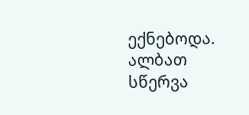ექნებოდა. ალბათ სწერვა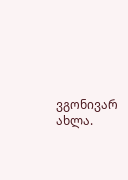ვგონივარ ახლა.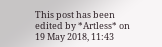This post has been edited by *Artless* on 19 May 2018, 11:43